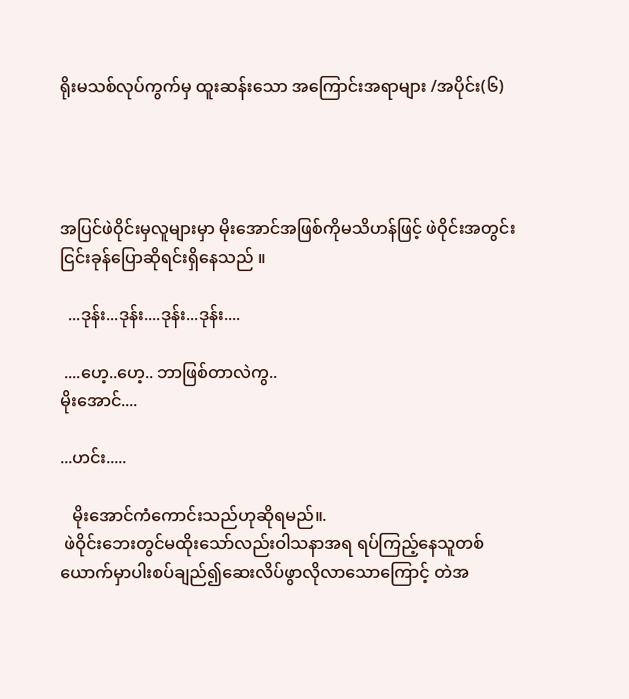ရိုးမသစ်လုပ်ကွက်မှ ထူးဆန်းသော အ‌ကြောင်းအရာများ /အပိုင်း(၆)




အပြင်ဖဲဝိုင်းမှလူများမှာ မိုးအောင်အဖြစ်ကိုမသိဟန်ဖြင့် ဖဲဝိုင်းအတွင်း
ငြင်းခုန်ပြောဆိုရင်းရှိနေသည် ။

  ...ဒုန်း...ဒုန်း....ဒုန်း...ဒုန်း....

 ....ဟေ့..ဟေ့.. ဘာဖြစ်တာလဲကွ..
မိုးအောင်....

...ဟင်း.....

   မိုးအောင်ကံကောင်းသည်ဟုဆိုရမည်။.
 ဖဲဝိုင်းဘေးတွင်မထိုးသော်လည်းဝါသနာအရ ရပ်ကြည့်နေသူတစ်ယောက်မှာပါးစပ်ချည်၍ဆေးလိပ်ဖွာလိုလာသောကြောင့် တဲအ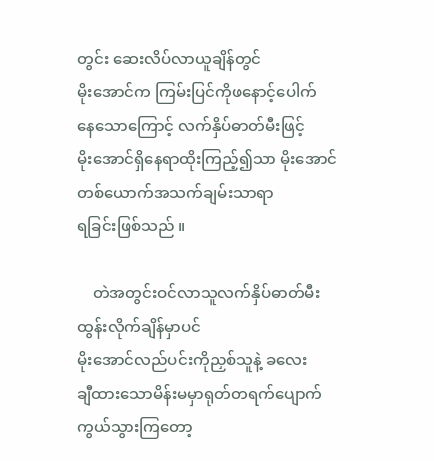တွင်း ဆေးလိပ်လာယူချိန်တွင်
မိုးအောင်က ကြမ်းပြင်ကိုဖနောင့်ပေါက်
နေသောကြောင့် လက်နှိပ်ဓာတ်မီးဖြင့်
မိုးအောင်ရှိနေရာထိုးကြည့်၍သာ မိုးအောင်တစ်ယောက်အသက်ချမ်းသာရာ
ရခြင်းဖြစ်သည် ။

    တဲအတွင်းဝင်လာသူလက်နှိပ်ဓာတ်မီးထွန်းလိုက်ချိန်မှာပင်
မိုးအောင်လည်ပင်းကိုညှစ်သူနဲ့ ခလေး
ချီထားသောမိန်းမမှာရုတ်တရက်ပျောက်ကွယ်သွားကြတော့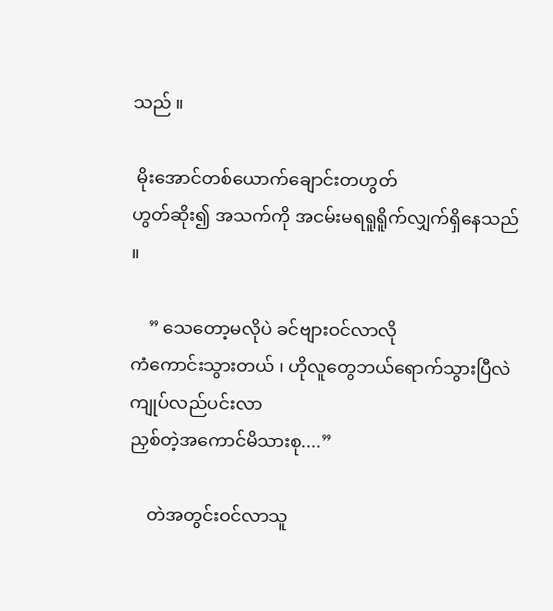သည် ။

 မိုးအောင်တစ်ယောက်ချောင်းတဟွတ်
ဟွတ်ဆိုး၍ အသက်ကို အငမ်းမရရူရိူက်လျှက်ရှိနေသည် ။

    ” သေတော့မလိုပဲ ခင်ဗျားဝင်လာလို
ကံကောင်းသွားတယ် ၊ ဟိုလူတွေဘယ်ရောက်သွားပြီလဲ ကျုပ်လည်ပင်းလာ
ညှစ်တဲ့အကောင်မိသားစု....”

    တဲအတွင်းဝင်လာသူ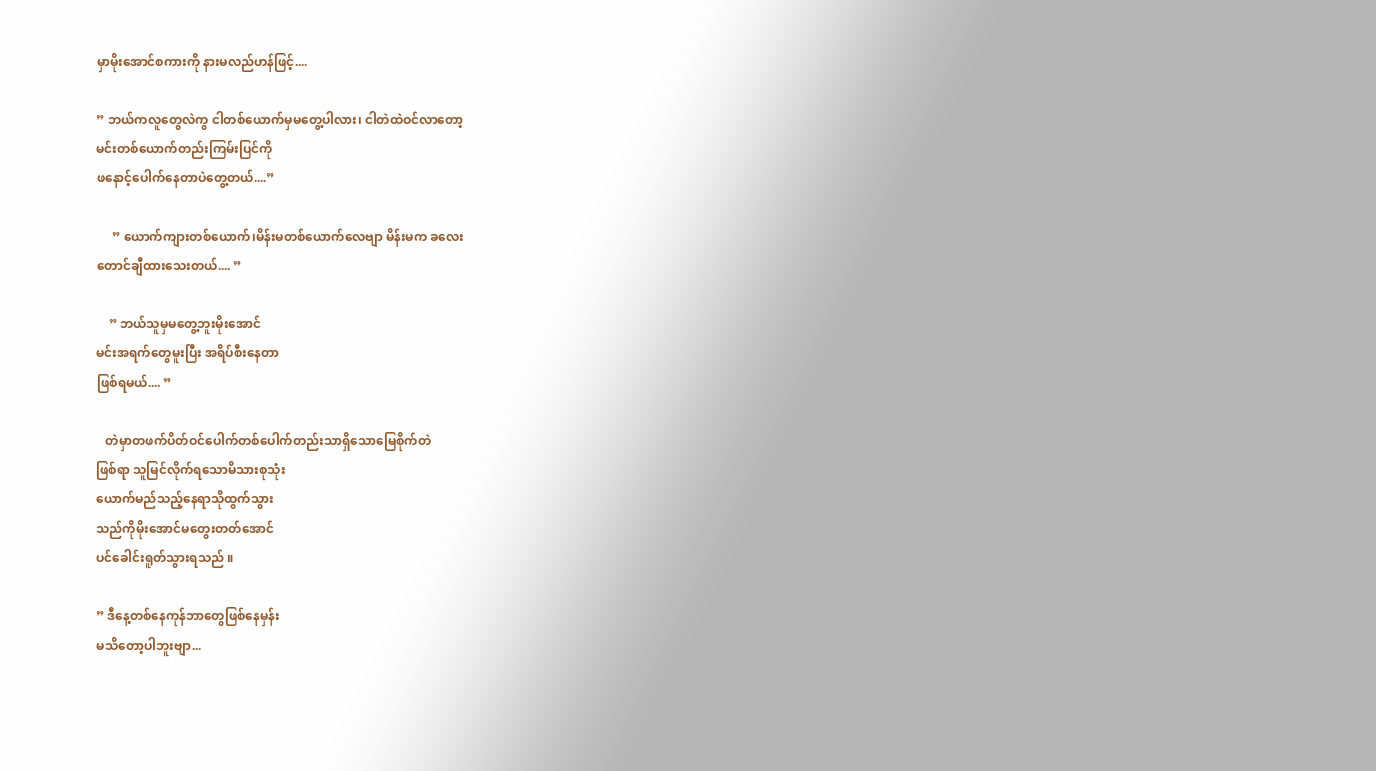မှာမိုးအောင်စကားကို နားမလည်ဟန်ဖြင့်....

” ဘယ်ကလူတွေလဲကွ ငါတစ်ယောက်မှမတွေ့ပါလား၊ ငါတဲထဲဝင်လာတော့
မင်းတစ်ယောက်တည်းကြမ်းပြင်ကို
ဖနောင့်ပေါက်နေတာပဲတွေ့တယ်....”

     ” ယောက်ကျားတစ်ယောက်၊မိန်းမတစ်ယောက်လေဗျာ မိန်းမက ခလေး
တောင်ချီထားသေးတယ်.... ”

    ” ဘယ်သူမှမတွေ့ဘူးမိုးအောင်
မင်းအရက်တွေမူးပြီး အရိပ်စီးနေတာ
ဖြစ်ရမယ်.... ”

   တဲမှာတဖက်ပိတ်ဝင်ပေါက်တစ်ပေါက်တည်းသာရှိသောမြေစိုက်တဲ
ဖြစ်ရာ သူမြင်လိုက်ရသောမိသားစုသုံး
ယောက်မည်သည့်နေရာသိုထွက်သွား
သည်ကိုမိုးအောင်မတွေးတတ်အောင်
ပင်ခေါင်းရူတ်သွားရသည် ။

” ဒီနေ့တစ်နေကုန်ဘာတွေဖြစ်နေမှန်း
မသိတော့ပါဘူးဗျာ...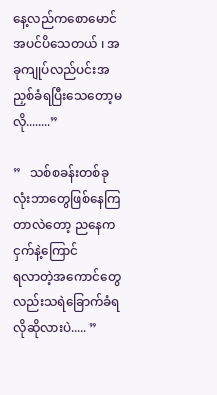နေ့လည်ကစောမောင်အပင်ပိသေတယ် ၊ အခုကျုပ်လည်ပင်းအညှစ်ခံရပြီးသေတော့မလို........”

”   သစ်စခန်းတစ်ခုလုံးဘာတွေဖြစ်နေကြတာလဲတော့ ညနေက ငှက်နဲ့ကြောင်
ရလာတဲ့အကောင်တွေလည်းသရဲခြောက်ခံရလိုဆိုလားပဲ..... ”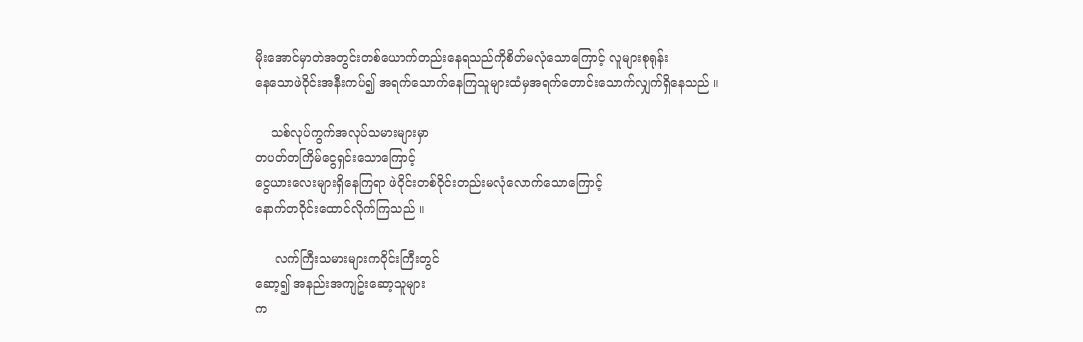မိုးအောင်မှာတဲအတွင်းတစ်ယောက်တည်းနေရသည်ကိုစိတ်မလုံသောကြောင့် လူများစုရုန်း
နေသောဖဲဝိုင်းအနီးကပ်၍ အရက်သောက်နေကြသူများထံမှအရက်တောင်းသောက်လျှက်ရှိနေသည် ။

    သစ်လုပ်ကွက်အလုပ်သမားများမှာ
တပတ်တကြိမ်ငွေရှင်းသောကြောင့်
ငွေယားလေးများရှိနေကြရာ ဖဲဝိုင်းတစ်ဝိုင်းတည်းမလုံလောက်သောကြောင့်
နောက်တဝိုင်းထောင်လိုက်ကြသည် ။

     လက်ကြီးသမားများကဝိုင်းကြီးတွင်
ဆော့၍ အနည်းအကျဥ်းဆော့သူများ
က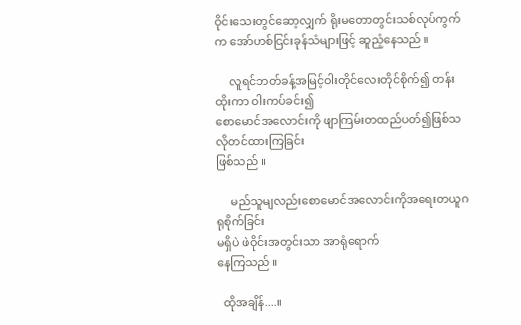ဝိုင်းသေးတွင်ဆော့လျှက် ရိုးမတောတွင်းသစ်လုပ်ကွက်က အော်ဟစ်ငြင်းခုန်သံများဖြင့် ဆူညံ့နေသည် ။

     လူရင်ဘတ်ခန့်အမြင့်ဝါးတိုင်လေးတိုင်စိုက်၍ တန်းထိုးကာ ဝါးကပ်ခင်း၍
စောမောင်အလောင်းကို ဖျာကြမ်းတထည်ပတ်၍ဖြစ်သလိုတင်ထားကြခြင်း
ဖြစ်သည် ။

     မည်သူမျလည်းစောမောင်အလောင်းကိုအရေးတယူဂရုစိုက်ခြင်း
မရှိပဲ ဖဲဝိုင်းအတွင်းသာ အာရုံရောက်
နေကြသည် ။

  ထိုအချိန်....။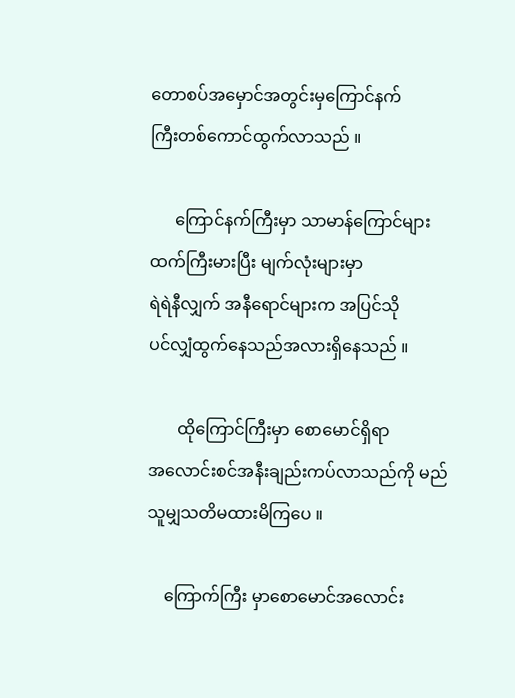တောစပ်အမှောင်အတွင်းမှကြောင်နက်
ကြီးတစ်ကောင်ထွက်လာသည် ။

      ကြောင်နက်ကြီးမှာ သာမာန်ကြောင်များထက်ကြီးမားပြီး မျက်လုံးများမှာ
ရဲရဲနီလျှက် အနီရောင်များက အပြင်သို
ပင်လျှံထွက်နေသည်အလားရှိနေသည် ။

       ထိုကြောင်ကြီးမှာ စောမောင်ရှိရာ
အလောင်းစင်အနီးချည်းကပ်လာသည်ကို မည်သူမျှသတိမထားမိကြပေ ။

    ကြောက်ကြီး မှာစောမောင်အလောင်း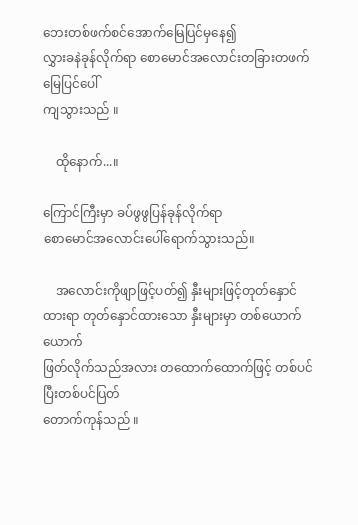ဘေးတစ်ဖက်စင်အောက်မြေပြင်မှနေ၍
လွှားခနဲခုန်လိုက်ရာ စောမောင်အလောင်းတခြားတဖက်မြေပြင်ပေါ်
ကျသွားသည် ။

    ထိုနောက်...။

ကြောင်ကြီးမှာ ခပ်ဖွဖွပြန်ခုန်လိုက်ရာ
စောမောင်အလောင်းပေါ်ရောက်သွားသည်။

    အလောင်းကိုဖျာဖြင့်ပတ်၍ နှီးများဖြင့်တုတ်နှောင်ထားရာ တုတ်နှောင်ထားသော နှီးများမှာ တစ်ယောက်ယောက်
ဖြတ်လိုက်သည်အလား တထောက်ထောက်ဖြင့် တစ်ပင်ပြီးတစ်ပင်ပြတ်
တောက်ကုန်သည် ။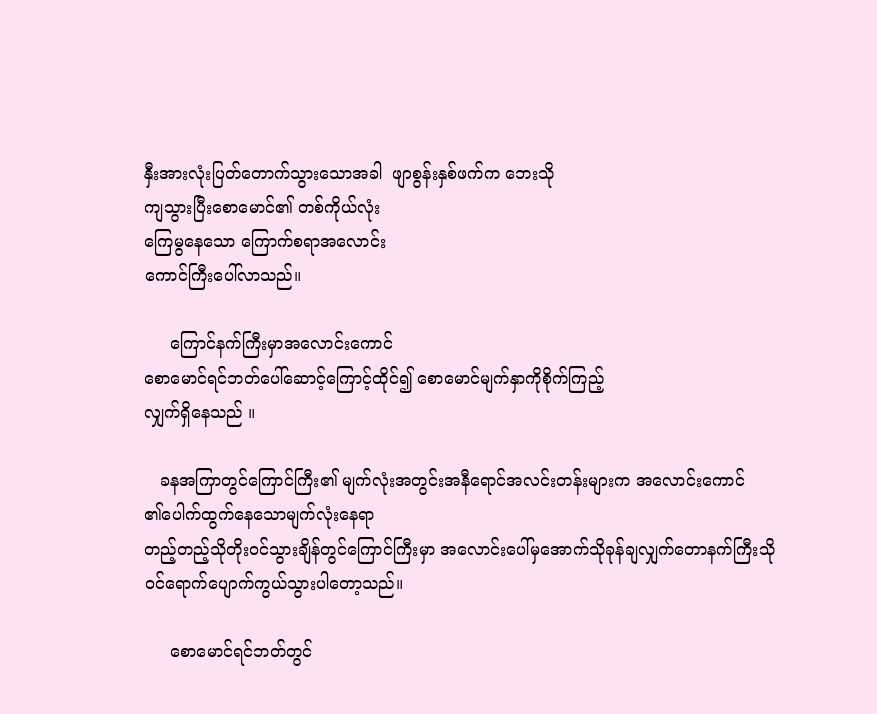နှီးအားလုံးပြတ်တောက်သွားသောအခါ  ဖျာစွန်းနှစ်ဖက်က ဘေးသို
ကျသွားပြီးစောမောင်၏ တစ်ကိုယ်လုံး
ကြေမွနေသော ကြောက်စရာအလောင်း
ကောင်ကြီးပေါ်လာသည်။

     ကြောင်နက်ကြီးမှာအလောင်းကောင်
စောမောင်ရင်ဘတ်ပေါ်ဆောင့်ကြောင့်ထိုင်၍ စောမောင်မျက်နှာကိုစိုက်ကြည့်
လျှက်ရှိနေသည် ။

   ခနအကြာတွင်ကြောင်ကြီး၏ မျက်လုံးအတွင်းအနီရောင်အလင်းတန်းများက အလောင်းကောင်
၏ပေါက်ထွက်နေသောမျက်လုံးနေရာ
တည့်တည့်သိုတိုးဝင်သွားချိန်တွင်ကြောင်ကြီးမှာ အလောင်းပေါ်မှအောက်သိုခုန်ချလျှက်တောနက်ကြီးသိုဝင်ရောက်ပျောက်ကွယ်သွားပါတော့သည်။

     စောမောင်ရင်ဘတ်တွင်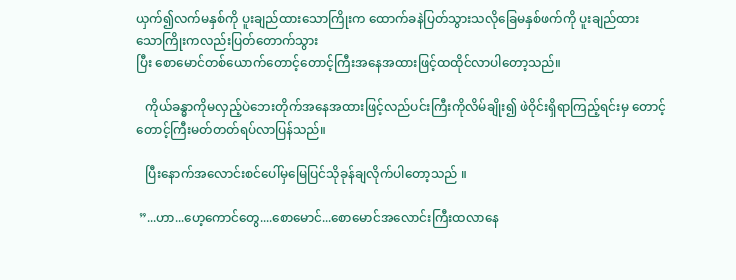ယှက်၍လက်မနှစ်ကို ပူးချည်ထားသောကြိုးက ထောက်ခနဲပြတ်သွားသလိုခြေမနှစ်ဖက်ကို ပူးချည်ထား
သောကြိုးကလည်းပြတ်တောက်သွား
ပြီး စောမောင်တစ်ယောက်တောင့်တောင့်ကြီးအနေအထားဖြင့်ထထိုင်လာပါတော့သည်။

   ကိုယ်ခန္ဓာကိုမလှည့်ပဲဘေးတိုက်အနေအထားဖြင့်လည်ပင်းကြီးကိုလိမ်ချိုး၍ ဖဲဝိုင်းရှိရာကြည့်ရင်းမှ တောင့်
တောင့်ကြီးမတ်တတ်ရပ်လာပြန်သည်။

   ပြီးနောက်အလောင်းစင်ပေါ်မှမြေပြင်သိုခုန်ချလိုက်ပါတော့သည် ။

 ”...ဟာ...ဟေ့ကောင်တွေ....စောမောင်...စောမောင်အလောင်းကြီးထလာနေ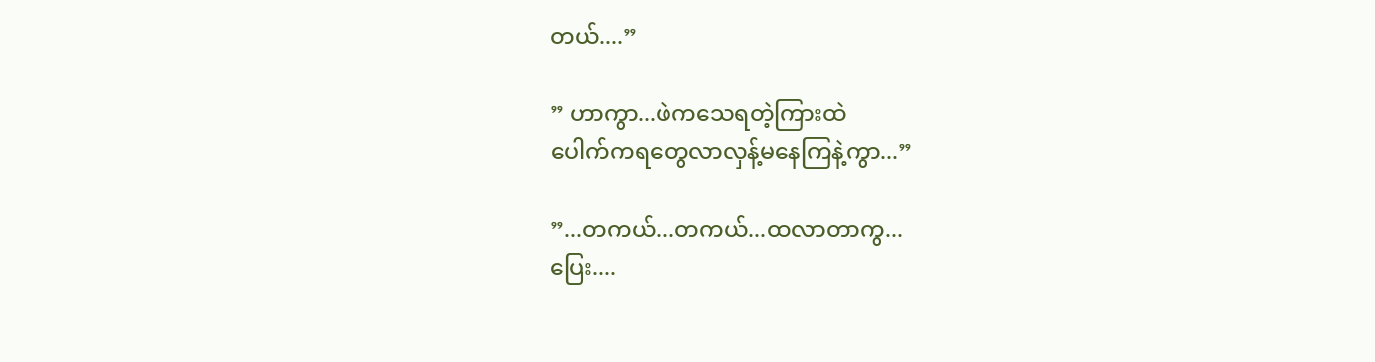တယ်....”

” ဟာကွာ...ဖဲကသေရတဲ့ကြားထဲ
ပေါက်ကရတွေလာလှန့်မနေကြနဲ့ကွာ...”

”...တကယ်...တကယ်...ထလာတာကွ...
ပြေး....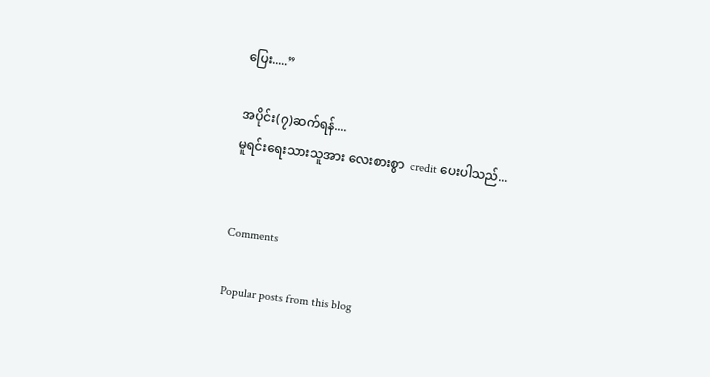ပြေး.....”

အပိုင်း(၇)ဆက်ရန်....
မူရင်းရေးသားသူအား လေးစားစွာ  credit ပေးပါသည်...


Comments

Popular posts from this blog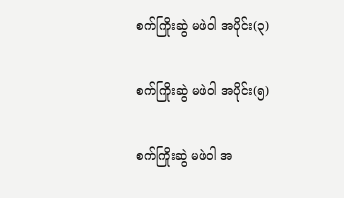စက်ကြိုးဆွဲ မဖဲဝါ အပိုင်း(၃)

စက်ကြိုးဆွဲ မဖဲဝါ အပိုင်း(၅)

စက်ကြိုးဆွဲ မဖဲဝါ အ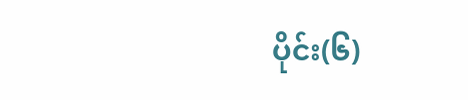ပိုင်း(၆)